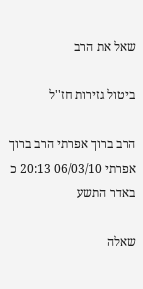שאל את הרב

ביטול גזירות חז''ל

הרב ברוך אפרתי הרב ברוך אפרתי 06/03/10 20:13 כ באדר התשע

שאלה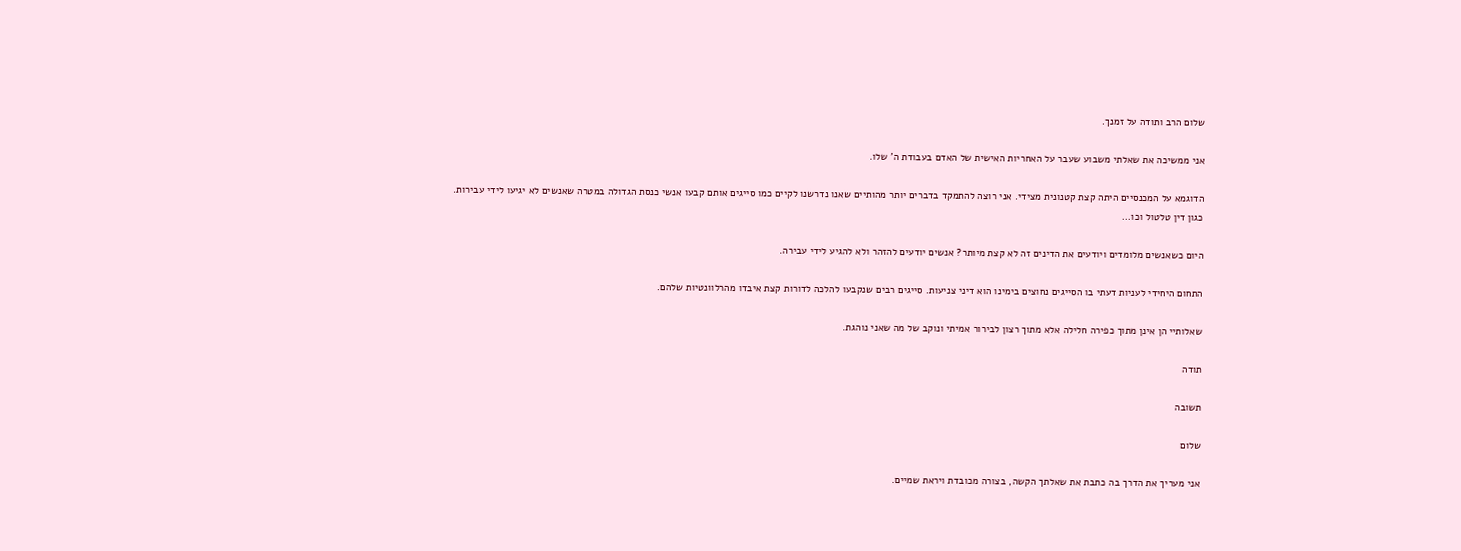שלום הרב ותודה על זמנך.

אני ממשיכה את שאלתי משבוע שעבר על האחריות האישית של האדם בעבודת ה' שלו.

הדוגמא על המכנסיים היתה קצת קטנונית מצידי. אני רוצה להתמקד בדברים יותר מהותיים שאנו נדרשנו לקיים כמו סייגים אותם קבעו אנשי כנסת הגדולה במטרה שאנשים לא יגיעו לידי עבירות. כגון דין טלטול וכו...

היום כשאנשים מלומדים ויודעים את הדינים זה לא קצת מיותר? אנשים יודעים להזהר ולא להגיע לידי עבירה.

התחום היחידי לעניות דעתי בו הסייגים נחוצים בימינו הוא דיני צניעות. סייגים רבים שנקבעו להלכה לדורות קצת איבדו מהרלוונטיות שלהם.

שאלותיי הן אינן מתוך כפירה חלילה אלא מתוך רצון לבירור אמיתי ונוקב של מה שאני נוהגת.

תודה

תשובה

שלום

אני מעריך את הדרך בה כתבת את שאלתך הקשה, בצורה מכובדת ויראת שמיים.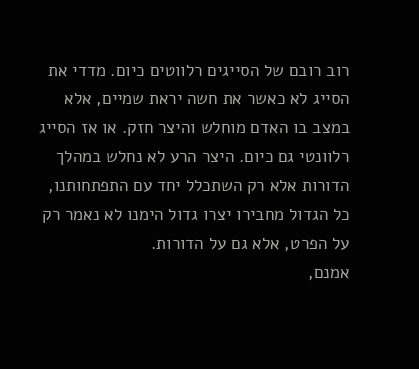רוב רובם של הסייגים רלווטים כיום. מדדי את הסייג לא כאשר את חשה יראת שמיים, אלא במצב בו האדם מוחלש והיצר חזק. או אז הסייג רלוונטי גם כיום. היצר הרע לא נחלש במהלך הדורות אלא רק השתכלל יחד עם התפתחותנו, כל הגדול מחבירו יצרו גדול הימנו לא נאמר רק על הפרט, אלא גם על הדורות.
אמנם,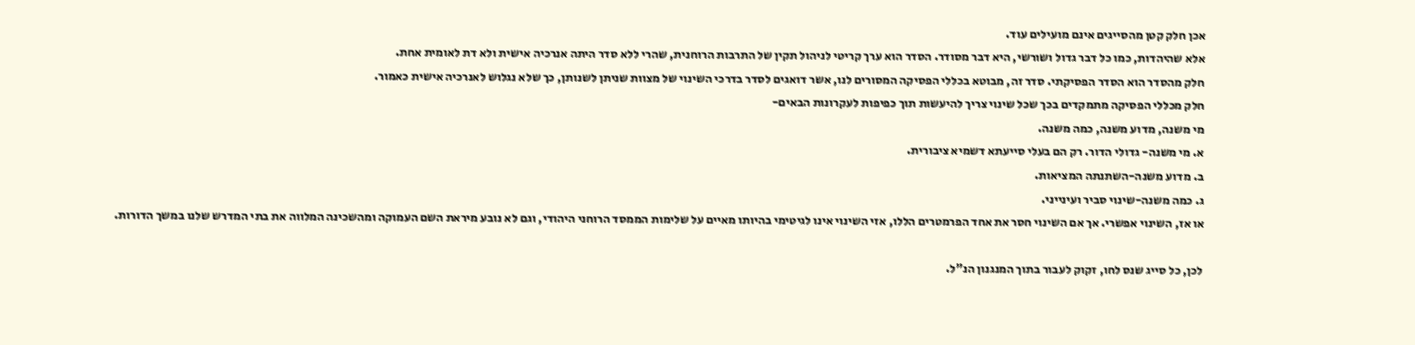אכן חלק קטן מהסייגים אינם מועילים עוד.
אלא שהיהדות, כמו כל דבר גדול ושורשי, היא דבר מסודר. הסדר הוא ערך קריטי לניהול תקין של התרבות הרוחנית, שהרי ללא סדר היתה אנרכיה אישית ולא דת לאומית אחת.
חלק מהסדר הוא הסדר הפסיקתי. סדר זה, מבוטא בכללי הפסיקה המסורים לנו, אשר דואגים לסדר בדרכי השינוי של מצוות שניתן לשנותן, כך שלא נגלוש לאנרכיה אישית כאמור.
חלק מכללי הפסיקה מתמקדים בכך שכל שינוי צריך להיעשות תוך כפיפות לעקרונות הבאים-
מי משנה, מדוע משנה, כמה משנה.
א. מי משנה- גדולי הדור. רק הם בעלי סייעתא דשמיא ציבורית.
ב. מדוע משנה-השתנתה המציאות.
ג. כמה משנה-שינוי סביר ועינייני.
או אז, השינוי אפשרי. אך אם השינוי חסר את אחד הפרמטרים הללו, אזי השינוי אינו לגיטימי בהיותו מאיים על שלימות הממסד הרוחני היהודי, וגם לא נובע מיראת השם העמוקה ומהשכינה המלווה את בתי המדרש שלנו במשך הדורות.

לכן, כל סייג שנס לחו, זקוק לעבור בתוך המנגנון הנ"ל.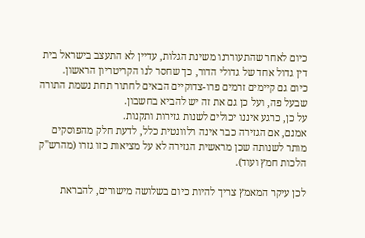כיום לאחר שהתעוררנו משינת הגלות, עדיין לא התעצב בישראל בית דין גדול אחד של גדולי הדור, כך שחסר לנו הקריטריון הראשון.
כיום גם קיימים זרמים פרו-צדוקיים הבאים לחתור תחת נשמת התורה שבעל פה, ועל כן גם את זה יש להביא בחשבון.
על כן, כרגע איננו יכולים לשנות גזירות ותקנות.
אמנם, אם הגזירה כבר אינה רלוונטית כלל, לדעת חלק מהפוסקים מותר לשנותה שכן מראשית הגזירה לא על מציאות כזו גזרו (מהרש"ק הלכות חמץ ועוד).

לכן עיקר המאמץ צריך להיות כיום בשלושה מישורים, להבראת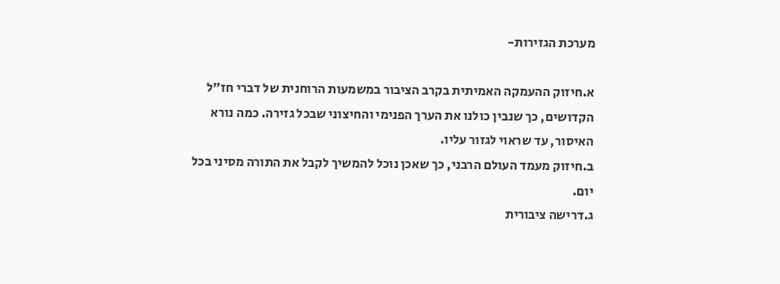מערכת הגזירות-

א.חיזוק ההעמקה האמיתית בקרב הציבור במשמעות הרוחנית של דברי חז"ל הקדושים, כך שנבין כולנו את הערך הפנימי והחיצוני שבכל גזירה. כמה נורא האיסור, עד שראוי לגזור עליו.
ב.חיזוק מעמד העולם הרבני, כך שאכן נוכל להמשיך לקבל את התורה מסיני בכל יום.
ג.דרישה ציבורית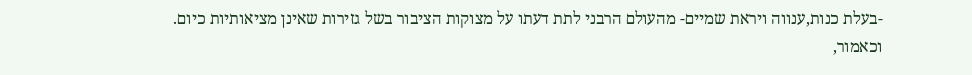-בעלת כנות,ענווה ויראת שמיים- מהעולם הרבני לתת דעתו על מצוקות הציבור בשל גזירות שאינן מציאותיות כיום. וכאמור,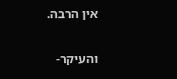אין הרבה.

והעיקר-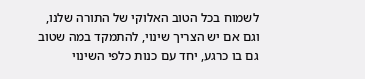לשמוח בכל הטוב האלוקי של התורה שלנו, וגם אם יש הצריך שינוי, להתמקד במה שטוב גם בו כרגע, יחד עם כנות כלפי השינוי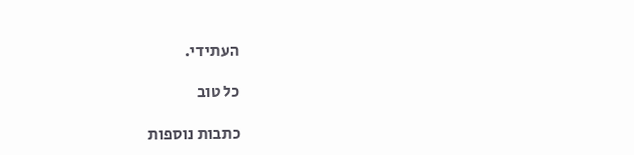העתידי.

כל טוב

כתבות נוספות